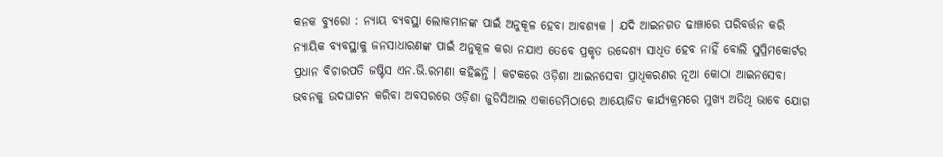କନକ ବ୍ୟୁରୋ : ନ୍ୟାୟ ବ୍ୟବସ୍ଥା ଲୋକମାନଙ୍କ ପାଇଁ ଅନୁକୂଳ ହେବା ଆବଶ୍ୟକ । ଯଦି ଆଇନଗତ ଢାଞ୍ଚାରେ ପରିବର୍ତ୍ତନ କରି ନ୍ୟାୟିକ ବ୍ୟବସ୍ଥାକୁ ଜନସାଧାରଣଙ୍କ ପାଇଁ ଅନୁକୂଳ କରା ନଯାଏ ତେବେ ପ୍ରକୃତ ଉଦ୍ଦେଶ୍ୟ ସାଧିତ‌ ହେବ ନାହିଁ ବୋଲି ସୁପ୍ରିମକୋର୍ଟର ପ୍ରଧାନ ବିଚାରପତି ଜଷ୍ଟିସ ଏନ.ଭି.ରମଣା କହିଛନ୍ତି । କଟକରେ ଓଡ଼ିଶା ଆଇନସେବା ପ୍ରାଧିକରଣର ନୂଆ କୋଠା ଆଇନସେବା ଭବନକୁ ଉଦଘାଟନ କରିବା ଅବସରରେ ଓଡ଼ିଶା ଜୁଡିସିଆଲ ଏକାଡେମିଠାରେ ଆୟୋଜିତ କାର୍ଯ୍ୟକ୍ରମରେ ମୁଖ୍ୟ ଅତିଥି ଭାବେ ଯୋଗ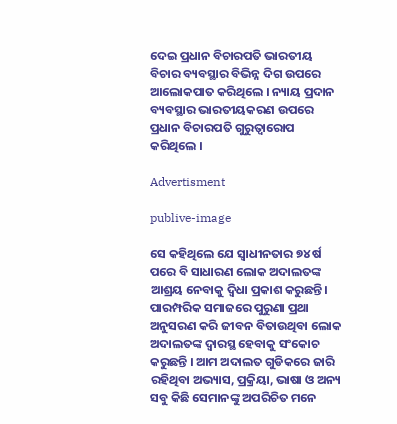ଦେଇ ପ୍ରଧାନ ବିଚାରପତି ଭାରତୀୟ ବିଚାର ବ୍ୟବସ୍ଥାର ବିଭିନ୍ନ ଦିଗ ଉପରେ ଆଲୋକପାତ କରିଥିଲେ । ନ୍ୟାୟ ପ୍ରଦାନ ବ୍ୟବସ୍ଥାର ଭାରତୀୟକରଣ ଉପରେ ପ୍ରଧାନ ବିଚାରପତି ଗୁରୁତ୍ବାରୋପ କରିଥିଲେ ।

Advertisment

publive-image

ସେ କହିଥିଲେ ଯେ ସ୍ବାଧୀନତାର ୭୪ ର୍ଷ ପରେ ବି ସାଧାରଣ ଲୋକ ଅଦାଲତଙ୍କ ଆଶ୍ରୟ ନେବାକୁ ଦ୍ବିଧା ପ୍ରକାଶ କରୁଛନ୍ତି। ପାରମ୍ପରିକ ସମାଜରେ ପୁରୁଣା ପ୍ରଥା ଅନୁସରଣ କରି ଜୀବନ ବିତାଉଥିବା ଲୋକ ଅଦାଲତଙ୍କ ଦ୍ବାରସ୍ଥ ହେବାକୁ ସଂକୋଚ କରୁଛନ୍ତି । ଆମ ଅଦାଲତ ଗୁଡିକରେ ଜାରି ରହିଥିବା ଅଭ୍ୟାସ, ପ୍ରକ୍ରିୟା, ଭାଷା ଓ ଅନ୍ୟ ସବୁ କିଛି ସେମାନଙ୍କୁ ଅପରିଚିତ ମନେ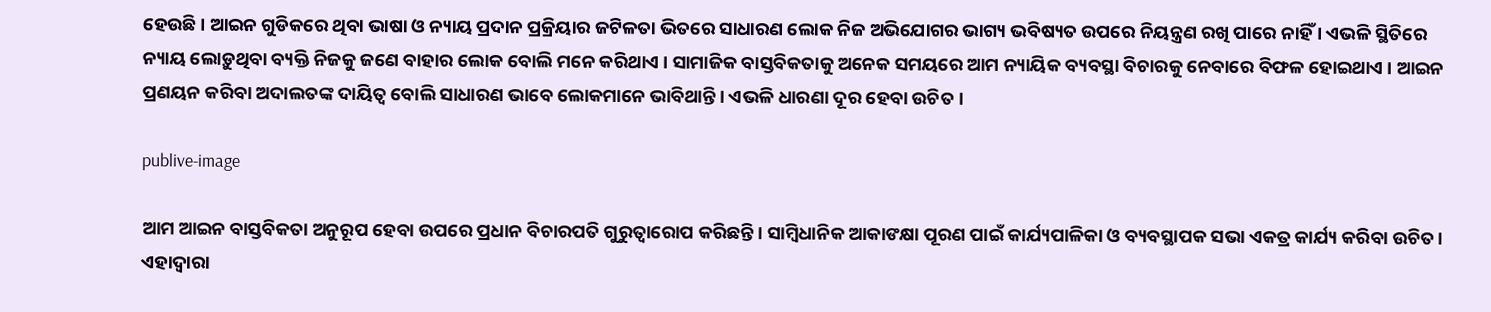ହେଉଛି । ଆଇନ ଗୁଡିକରେ ଥିବା ଭାଷା ଓ ନ୍ୟାୟ ପ୍ରଦାନ ପ୍ରକ୍ରିୟାର ଜଟିଳତା ଭିତରେ ସାଧାରଣ ଲୋକ ନିଜ ଅଭିଯୋଗର ଭାଗ୍ୟ ଭବିଷ୍ୟତ ଉପରେ ନିୟନ୍ତ୍ରଣ ରଖି ପାରେ ନାହିଁ । ଏଭଳି ସ୍ଥିତିରେ ନ୍ୟାୟ ଲୋଡ଼ୁଥିବା ବ୍ୟକ୍ତି ନିଜକୁ ଜଣେ ବାହାର ଲୋକ ବୋଲି ମନେ କରିଥାଏ । ସାମାଜିକ ବାସ୍ତବିକତାକୁ ଅନେକ ସମୟରେ ଆମ ନ୍ୟାୟିକ ବ୍ୟବସ୍ଥା ବିଚାରକୁ ନେବାରେ ବିଫଳ ହୋଇଥାଏ । ଆଇନ ପ୍ରଣୟନ କରିବା ଅଦାଲତଙ୍କ ଦାୟିତ୍ବ ବୋଲି ସାଧାରଣ ଭାବେ ଲୋକମାନେ ଭାବିଥାନ୍ତି । ଏଭଳି ଧାରଣା ଦୂର ହେବା ଉଚିତ ।

publive-image

ଆମ ଆଇନ ବାସ୍ତବିକତା ଅନୁରୂପ ହେବା ଉପରେ ପ୍ରଧାନ ବିଚାରପତି ଗୁରୁତ୍ବାରୋପ କରିଛନ୍ତି। ସାମ୍ବିଧାନିକ ଆକାଙକ୍ଷା ପୂରଣ ପାଇଁ କାର୍ଯ୍ୟପାଳିକା ଓ ବ୍ୟବସ୍ଥାପକ ସଭା ଏକତ୍ର କାର୍ଯ୍ୟ କରିବା ଉଚିତ।  ଏହାଦ୍ବାରା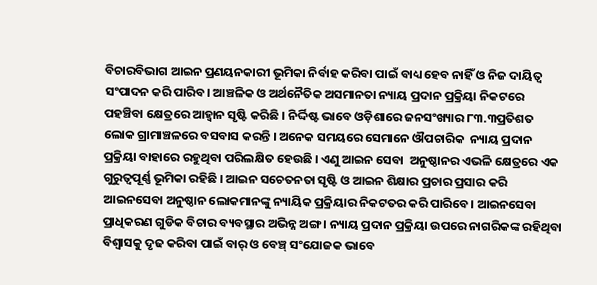ବିଚାରବିଭାଗ ଆଇନ ପ୍ରଣୟନକାରୀ ଭୂମିକା ନିର୍ବାହ କରିବା ପାଇଁ ବାଧ୍ୟ ହେବ ନାହିଁ ଓ ନିଜ ଦାୟିତ୍ବ ସଂପାଦନ କରି ପାରିବ। ଆଞ୍ଚଳିକ ଓ ଅର୍ଥନୈତିକ ଅସମାନତା ନ୍ୟାୟ ପ୍ରଦାନ ପ୍ରକ୍ରିୟା ନିକଟରେ ପହଞ୍ଚିବା କ୍ଷେତ୍ରରେ ଆହ୍ବାନ ସୃଷ୍ଟି କରିଛି । ନିର୍ଦ୍ଦିଷ୍ଟ ଭାବେ ଓଡ଼ିଶାରେ ଜନସଂଖ୍ୟାର ୮୩.୩ପ୍ରତିଶତ ଲୋକ ଗ୍ରାମାଞ୍ଚଳରେ ବସବାସ କରନ୍ତି । ଅନେକ ସମୟରେ ସେମାନେ ଔପଚାରିକ  ନ୍ୟାୟ ପ୍ରଦାନ ପ୍ରକ୍ରିୟା ବାହାରେ ରହୁଥିବା ପରିଲକ୍ଷିତ ହେଉଛି । ଏଣୁ ଆଇନ ସେବା  ଅନୁଷ୍ଠାନର ଏଭଳି କ୍ଷେତ୍ରରେ ଏକ ଗୁରୁତ୍ୱପୂର୍ଣ୍ଣ ଭୂମିକା ରହିଛି । ଆଇନ ସଚେତନତା ସୃଷ୍ଟି ଓ ଆଇନ ଶିକ୍ଷାର ପ୍ରଚାର ପ୍ରସାର କରି ଆଇନସେବା ଅନୁଷ୍ଠାନ ଲୋକମାନଙ୍କୁ ନ୍ୟାୟିକ ପ୍ରକ୍ରିୟାର ନିକଟତର କରି ପାରିବେ। ଆଇନସେବା ପ୍ରାଧିକରଣ ଗୁଡିକ ବିଚାର ବ୍ୟବସ୍ଥାର ଅଭିନ୍ନ ଅଙ୍ଗ । ନ୍ୟାୟ ପ୍ରଦାନ ପ୍ରକ୍ରିୟା ଉପରେ ନାଗରିକଙ୍କ ରହିଥିବା ବିଶ୍ବାସକୁ ଦୃଢ କରିବା ପାଇଁ ବାର୍ ଓ ବେଞ୍ଚ୍ ସଂଯୋଜକ ଭାବେ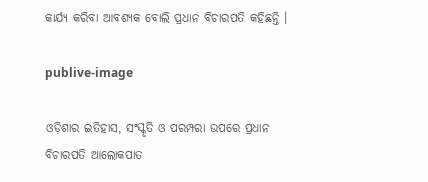କାର୍ଯ୍ୟ କରିବା ଆବଶ୍ୟକ ବୋଲି ପ୍ରଧାନ ବିଚାରପତି କହିଛନ୍ତି ।

publive-image

ଓଡ଼ିଶାର ଇତିହାସ, ସଂସ୍କୃତି ଓ ପରମ୍ପରା ଉପରେ ପ୍ରଧାନ ବିଚାରପତି ଆଲୋକପାତ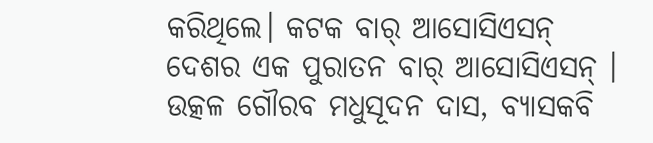କରିଥିଲେ। କଟକ ବାର୍ ଆସୋସିଏସନ୍ ଦେଶର ଏକ ପୁରାତନ ବାର୍ ଆସୋସିଏସନ୍ । ଉତ୍କଳ ଗୌରବ ମଧୁସୂଦନ ଦାସ, ବ୍ୟାସକବି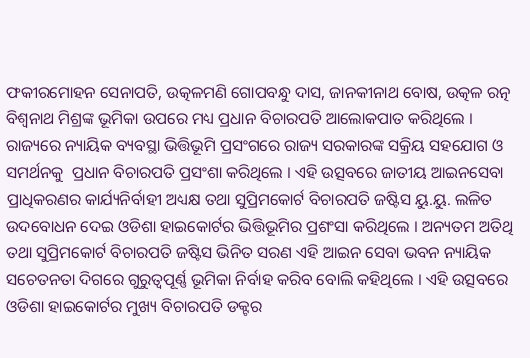ଫକୀରମୋହନ ସେନାପତି, ଉତ୍କଳମଣି ଗୋପବନ୍ଧୁ ଦାସ, ଜାନକୀନାଥ ବୋଷ, ଉତ୍କଳ ରତ୍ନ ବିଶ୍ବନାଥ ମିଶ୍ରଙ୍କ ଭୂମିକା ଉପରେ ମଧ୍ୟ ପ୍ରଧାନ ବିଚାରପତି ଆଲୋକପାତ କରିଥିଲେ । ରାଜ୍ୟରେ ନ୍ୟାୟିକ ବ୍ୟବସ୍ଥା ଭିତ୍ତିଭୂମି ପ୍ରସଂଗରେ ରାଜ୍ୟ ସରକାରଙ୍କ ସକ୍ରିୟ ସହଯୋଗ ଓ ସମର୍ଥନକୁ  ପ୍ରଧାନ ବିଚାରପତି ପ୍ରସଂଶା କରିଥିଲେ । ଏହି ଉତ୍ସବରେ ଜାତୀୟ ଆଇନସେବା ପ୍ରାଧିକରଣର କାର୍ଯ୍ୟନିର୍ବାହୀ ଅଧ୍ୟକ୍ଷ ତଥା ସୁପ୍ରିମକୋର୍ଟ ବିଚାରପତି ଜଷ୍ଟିସ ୟୁ.ୟୁ. ଲଳିତ ଉଦବୋଧନ ଦେଇ ଓଡିଶା ହାଇକୋର୍ଟର ଭିତ୍ତିଭୂମିର ପ୍ରଶଂସା କରିଥିଲେ । ଅନ୍ୟତମ ଅତିଥି ତଥା ସୁପ୍ରିମକୋର୍ଟ ବିଚାରପତି ଜଷ୍ଟିସ ଭିନିତ ସରଣ ଏହି ଆଇନ ସେବା ଭବନ ନ୍ୟାୟିକ ସଚେତନତା ଦିଗରେ ଗୁରୁତ୍ୱପୂର୍ଣ୍ଣ ଭୂମିକା ନିର୍ବାହ କରିବ ବୋଲି କହିଥିଲେ । ଏହି ଉତ୍ସବରେ ଓଡିଶା ହାଇକୋର୍ଟର ମୁଖ୍ୟ ବିଚାରପତି ଡକ୍ଟର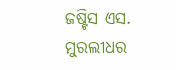ଜଷ୍ଟିସ ଏସ. ମୁରଲୀଧର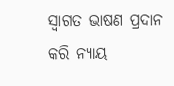ସ୍ୱାଗତ ଭାଷଣ ପ୍ରଦାନ କରି ନ୍ୟାୟ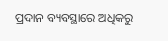ପ୍ରଦାନ ବ୍ୟବସ୍ଥାରେ ଅଧିକରୁ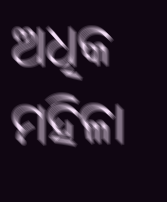ଅଧିକ ମହିଳା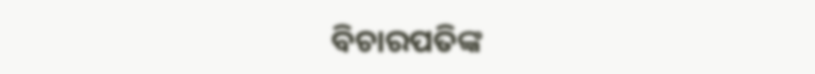ବିଚାରପତିଙ୍କ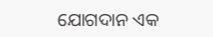ଯୋଗଦାନ ଏକ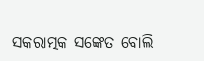ସକରାତ୍ମକ ସଙ୍କେତ ବୋଲି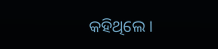କହିଥିଲେ ।